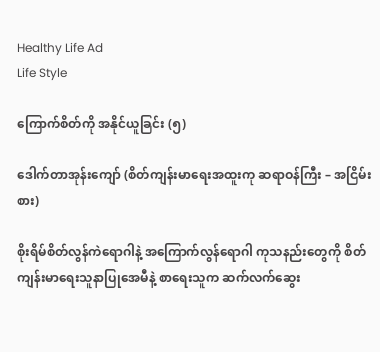Healthy Life Ad
Life Style

ကြောက်စိတ်ကို အနိုင်ယူခြင်း (၅)

ဒေါက်တာအုန်းကျော် (စိတ်ကျန်းမာရေးအထူးကု ဆရာဝန်ကြီး – အငြိမ်းစား)

စိုးရိမ်စိတ်လွန်ကဲရောဂါနဲ့ အကြောက်လွန်ရောဂါ ကုသနည်းတွေကို စိတ်ကျန်းမာရေးသူနာပြုအေမီနဲ့ စာရေးသူက ဆက်လက်ဆွေး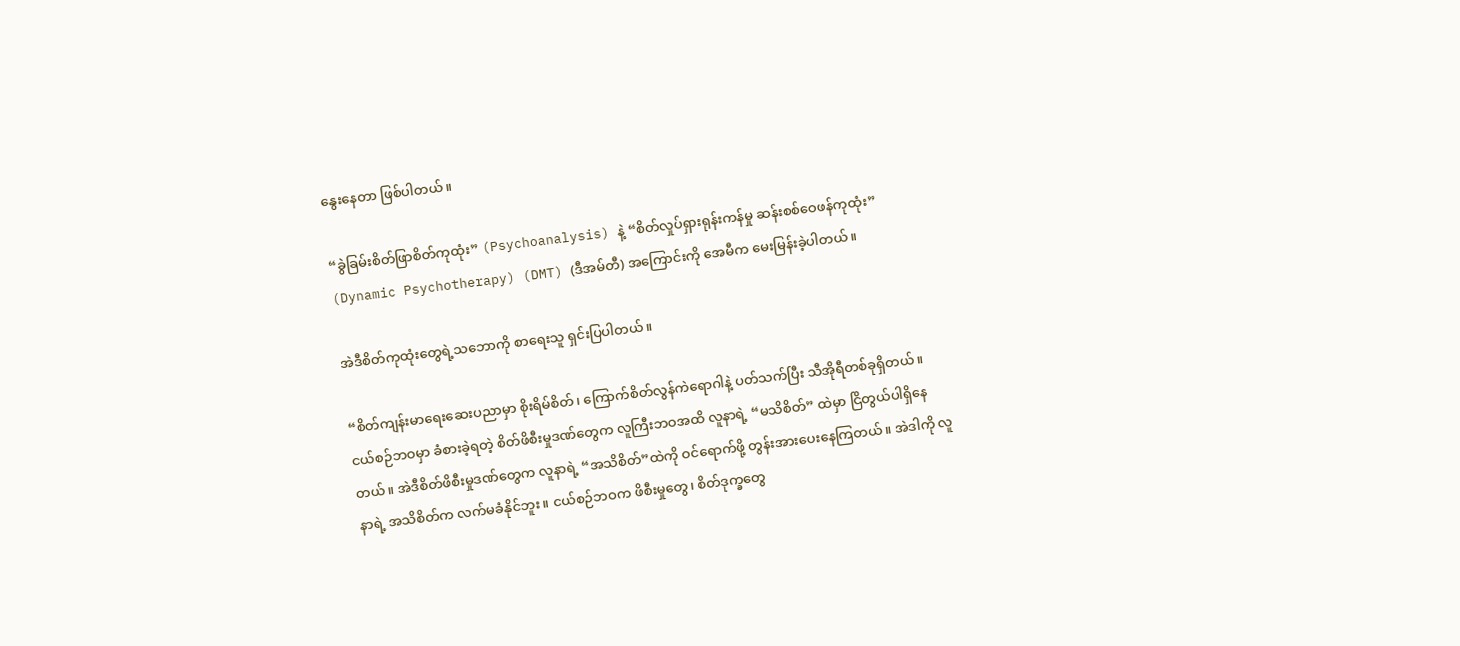နွေးနေတာ ဖြစ်ပါတယ်။

“ခွဲခြမ်းစိတ်ဖြာစိတ်ကုထုံး” (Psychoanalysis) နဲ့ “စိတ်လှုပ်ရှားရုန်းကန်မှု ဆန်းစစ်ဝေဖန်ကုထုံး” (Dynamic Psychotherapy) (DMT) (ဒီအမ်တီ) အကြောင်းကို အေမီက မေးမြန်းခဲ့ပါတယ်။

အဲဒီစိတ်ကုထုံးတွေရဲ့သဘောကို စာရေးသူ ရှင်းပြပါတယ်။

“စိတ်ကျန်းမာရေးဆေးပညာမှာ စိုးရိမ်စိတ်၊ ကြောက်စိတ်လွန်ကဲရောဂါနဲ့ ပတ်သက်ပြီး သီအိုရီတစ်ခုရှိတယ်။ ငယ်စဉ်ဘဝမှာ ခံစားခဲ့ရတဲ့ စိတ်ဖိစီးမှုဒဏ်တွေက လူကြီးဘဝအထိ လူနာရဲ့ “မသိစိတ်” ထဲမှာ ငြိတွယ်ပါရှိနေတယ်။ အဲဒီစိတ်ဖိစီးမှုဒဏ်တွေက လူနာရဲ့ “အသိစိတ်”ထဲကို ဝင်ရောက်ဖို့ တွန်းအားပေးနေကြတယ်။ အဲဒါကို လူနာရဲ့ အသိစိတ်က လက်မခံနိုင်ဘူး။ ငယ်စဉ်ဘဝက ဖိစီးမှုတွေ၊ စိတ်ဒုက္ခတွေ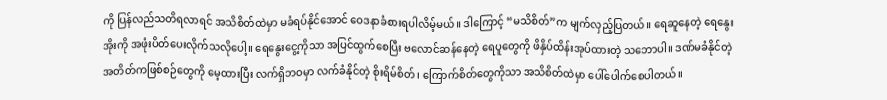ကို ပြန်လည်သတိရလာရင် အသိစိတ်ထဲမှာ မခံရပ်နိုင်အောင် ဝေဒနာခံစားရပါလိမ့်မယ်။ ဒါကြောင့် “မသိစိတ်”က မျက်လှည့်ပြတယ်။ ရေဆူနေတဲ့ ရေနွေးအိုးကို အဖုံးပိတ်ပေးလိုက်သလိုပေါ့။ ရေနွေးငွေ့ကိုသာ အပြင်ထွက်စေပြီး ဗလောင်ဆန်နေတဲ့ ရေပူတွေကို ဖိနှိပ်ထိန်းအုပ်ထားတဲ့ သဘောပါ။ ဒဏ်မခံနိုင်တဲ့ အတိတ်ကဖြစ်စဉ်တွေကို မေ့ထားပြီး လက်ရှိဘဝမှာ လက်ခံနိုင်တဲ့ စိုးရိမ်စိတ်၊ ကြောက်စိတ်တွေကိုသာ အသိစိတ်ထဲမှာ ပေါ်ပေါက်စေပါတယ်။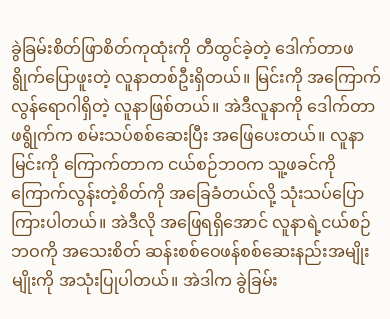ခွဲခြမ်းစိတ်ဖြာစိတ်ကုထုံးကို တီထွင်ခဲ့တဲ့ ဒေါက်တာဖရွိုက်ပြောဖူးတဲ့ လူနာတစ်ဦးရှိတယ်။ မြင်းကို အကြောက်လွန်ရောဂါရှိတဲ့ လူနာဖြစ်တယ်။ အဲဒီလူနာကို ဒေါက်တာဖရွိုက်က စမ်းသပ်စစ်ဆေးပြီး အဖြေပေးတယ်။ လူနာမြင်းကို ကြောက်တာက ငယ်စဉ်ဘဝက သူ့ဖခင်ကို ကြောက်လွန်းတဲ့စိတ်ကို အခြေခံတယ်လို့ သုံးသပ်ပြောကြားပါတယ်။ အဲဒီလို အဖြေရရှိအောင် လူနာရဲ့ငယ်စဉ်ဘဝကို အသေးစိတ် ဆန်းစစ်ဝေဖန်စစ်ဆေးနည်းအမျိုးမျိုးကို အသုံးပြုပါတယ်။ အဲဒါက ခွဲခြမ်း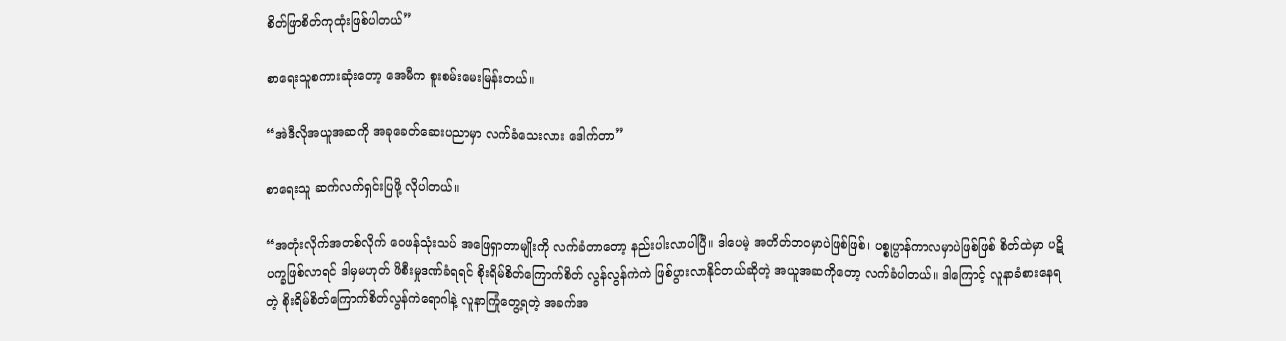စိတ်ဖြာစိတ်ကုထုံးဖြစ်ပါတယ်”

စာရေးသူစကားဆုံးတော့ အေမီက စူးစမ်းမေးမြန်းတယ်။

“အဲဒီလိုအယူအဆကို အခုခေတ်ဆေးပညာမှာ လက်ခံသေးလား ဒေါက်တာ”

စာရေးသူ ဆက်လက်ရှင်းပြဖို့ လိုပါတယ်။

“အတုံးလိုက်အတစ်လိုက် ဝေဖန်သုံးသပ် အဖြေရှာတာမျိုးကို လက်ခံတာတော့ နည်းပါးလာပါပြီ။ ဒါပေမဲ့ အတိတ်ဘဝမှာပဲဖြစ်ဖြစ်၊ ပစ္စုပ္ပာန်ကာလမှာပဲဖြစ်ဖြစ် စိတ်ထဲမှာ ပဋိပက္ခဖြစ်လာရင် ဒါမှမဟုတ် ဖိစီးမှုဒဏ်ခံရရင် စိုးရိမ်စိတ်ကြောက်စိတ် လွန်လွန်ကဲကဲ ဖြစ်ပွားလာနိုင်တယ်ဆိုတဲ့ အယူအဆကိုတော့ လက်ခံပါတယ်။ ဒါကြောင့် လူနာခံစားနေရတဲ့ စိုးရိမ်စိတ်ကြောက်စိတ်လွန်ကဲရောဂါနဲ့ လူနာကြုံတွေ့ရတဲ့ အခက်အ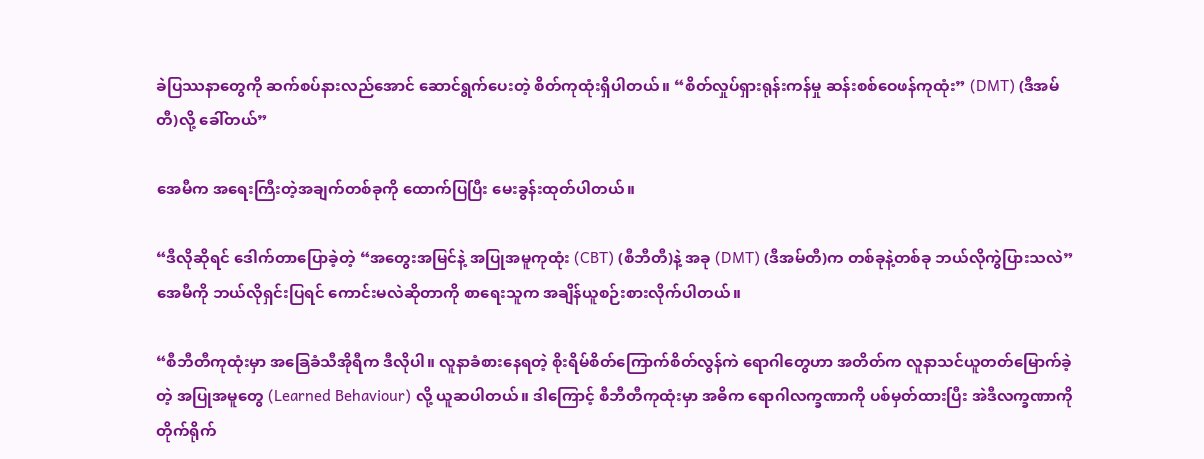ခဲပြဿနာတွေကို ဆက်စပ်နားလည်အောင် ဆောင်ရွက်ပေးတဲ့ စိတ်ကုထုံးရှိပါတယ်။ “စိတ်လှုပ်ရှားရုန်းကန်မှု ဆန်းစစ်ဝေဖန်ကုထုံး” (DMT) (ဒီအမ်တီ)လို့ ခေါ်တယ်”

အေမီက အရေးကြီးတဲ့အချက်တစ်ခုကို ထောက်ပြပြီး မေးခွန်းထုတ်ပါတယ်။

“ဒီလိုဆိုရင် ဒေါက်တာပြောခဲ့တဲ့ “အတွေးအမြင်နဲ့ အပြုအမူကုထုံး (CBT) (စီဘီတီ)နဲ့ အခု (DMT) (ဒီအမ်တီ)က တစ်ခုနဲ့တစ်ခု ဘယ်လိုကွဲပြားသလဲ”
အေမီကို ဘယ်လိုရှင်းပြရင် ကောင်းမလဲဆိုတာကို စာရေးသူက အချိန်ယူစဉ်းစားလိုက်ပါတယ်။

“စီဘီတီကုထုံးမှာ အခြေခံသီအိုရီက ဒီလိုပါ။ လူနာခံစားနေရတဲ့ စိုးရိမ်စိတ်ကြောက်စိတ်လွန်ကဲ ရောဂါတွေဟာ အတိတ်က လူနာသင်ယူတတ်မြောက်ခဲ့တဲ့ အပြုအမူတွေ (Learned Behaviour) လို့ ယူဆပါတယ်။ ဒါကြောင့် စီဘီတီကုထုံးမှာ အဓိက ရောဂါလက္ခဏာကို ပစ်မှတ်ထားပြီး အဲဒီလက္ခဏာကို တိုက်ရိုက်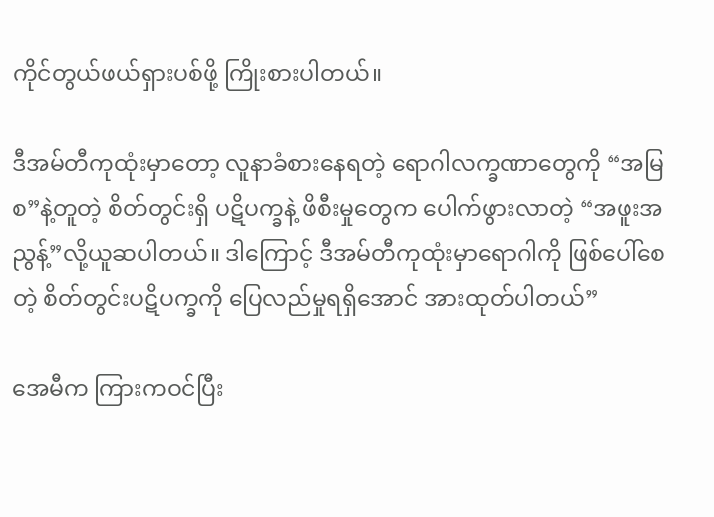ကိုင်တွယ်ဖယ်ရှားပစ်ဖို့ ကြိုးစားပါတယ်။

ဒီအမ်တီကုထုံးမှာတော့ လူနာခံစားနေရတဲ့ ရောဂါလက္ခဏာတွေကို “အမြစ”နဲ့တူတဲ့ စိတ်တွင်းရှိ ပဋိပက္ခနဲ့ ဖိစီးမှုတွေက ပေါက်ဖွားလာတဲ့ “အဖူးအညွန့်”လို့ယူဆပါတယ်။ ဒါကြောင့် ဒီအမ်တီကုထုံးမှာရောဂါကို ဖြစ်ပေါ်စေတဲ့ စိတ်တွင်းပဋိပက္ခကို ပြေလည်မှုရရှိအောင် အားထုတ်ပါတယ်”

အေမီက ကြားကဝင်ပြီး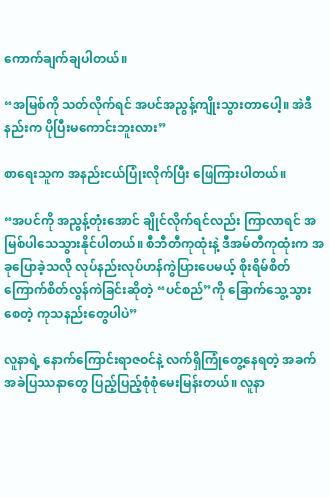ကောက်ချက်ချပါတယ်။

“အမြစ်ကို သတ်လိုက်ရင် အပင်အညွန့်ကျိုးသွားတာပေါ့။ အဲဒီနည်းက ပိုပြီးမကောင်းဘူးလား”

စာရေးသူက အနည်းငယ်ပြုံးလိုက်ပြီး ဖြေကြားပါတယ်။

“အပင်ကို အညွန့်တုံးအောင် ချိုင်လိုက်ရင်လည်း ကြာလာရင် အမြစ်ပါသေသွားနိုင်ပါတယ်။ စီဘီတီကုထုံးနဲ့ ဒီအမ်တီကုထုံးက အခုပြောခဲ့သလို လုပ်နည်းလုပ်ဟန်ကွဲပြားပေမယ့် စိုးရိမ်စိတ် ကြောက်စိတ်လွန်ကဲခြင်းဆိုတဲ့ “ပင်စည်”ကို ခြောက်သွေ့သွားစေတဲ့ ကုသနည်းတွေပါပဲ”

လူနာရဲ့ နောက်ကြောင်းရာဇဝင်နဲ့ လက်ရှိကြုံတွေ့နေရတဲ့ အခက်အခဲပြဿနာတွေ ပြည့်ပြည့်စုံစုံမေးမြန်းတယ်။ လူနာ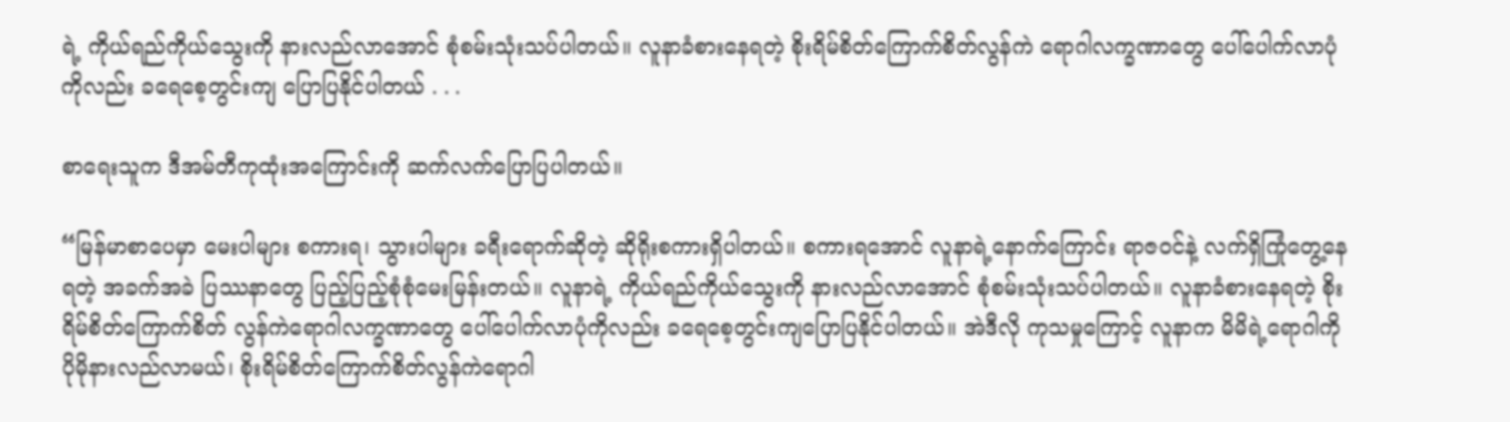ရဲ့ ကိုယ်ရည်ကိုယ်သွေးကို နားလည်လာအောင် စုံစမ်းသုံးသပ်ပါတယ်။ လူနာခံစားနေရတဲ့ စိုးရိမ်စိတ်ကြောက်စိတ်လွန်ကဲ ရောဂါလက္ခဏာတွေ ပေါ်ပေါက်လာပုံကိုလည်း ခရေစေ့တွင်းကျ ပြောပြနိုင်ပါတယ် . . .

စာရေးသူက ဒီအမ်တီကုထုံးအကြောင်းကို ဆက်လက်ပြောပြပါတယ်။

“မြန်မာစာပေမှာ မေးပါများ စကားရ၊ သွားပါများ ခရီးရောက်ဆိုတဲ့ ဆိုရိုးစကားရှိပါတယ်။ စကားရအောင် လူနာရဲ့နောက်ကြောင်း ရာဇဝင်နဲ့ လက်ရှိကြုံတွေ့နေရတဲ့ အခက်အခဲ ပြဿနာတွေ ပြည့်ပြည့်စုံစုံမေးမြန်းတယ်။ လူနာရဲ့ ကိုယ်ရည်ကိုယ်သွေးကို နားလည်လာအောင် စုံစမ်းသုံးသပ်ပါတယ်။ လူနာခံစားနေရတဲ့ စိုးရိမ်စိတ်ကြောက်စိတ် လွန်ကဲရောဂါလက္ခဏာတွေ ပေါ်ပေါက်လာပုံကိုလည်း ခရေစေ့တွင်းကျပြောပြနိုင်ပါတယ်။ အဲဒီလို ကုသမှုကြောင့် လူနာက မိမိရဲ့ရောဂါကို ပိုမိုနားလည်လာမယ်၊ စိုးရိမ်စိတ်ကြောက်စိတ်လွန်ကဲရောဂါ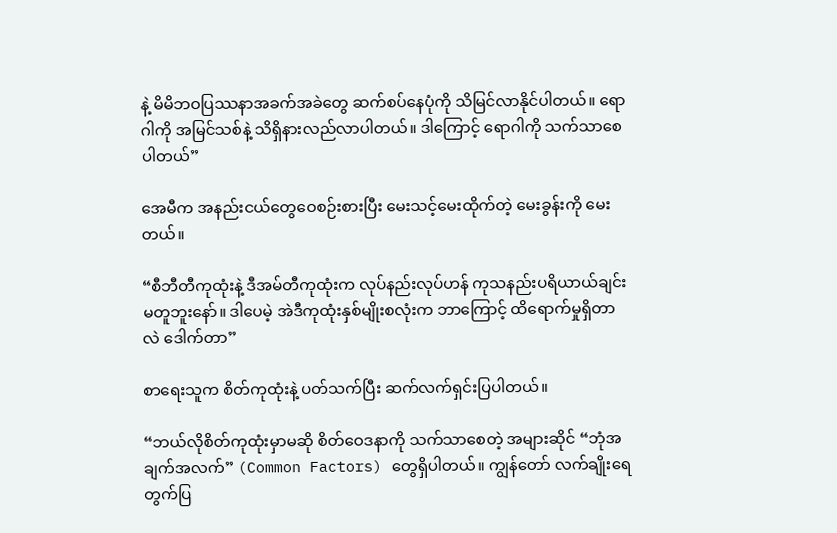နဲ့ မိမိဘဝပြဿနာအခက်အခဲတွေ ဆက်စပ်နေပုံကို သိမြင်လာနိုင်ပါတယ်။ ရောဂါကို အမြင်သစ်နဲ့ သိရှိနားလည်လာပါတယ်။ ဒါကြောင့် ရောဂါကို သက်သာစေပါတယ်”

အေမီက အနည်းငယ်တွေဝေစဉ်းစားပြီး မေးသင့်မေးထိုက်တဲ့ မေးခွန်းကို မေးတယ်။

“စီဘီတီကုထုံးနဲ့ ဒီအမ်တီကုထုံးက လုပ်နည်းလုပ်ဟန် ကုသနည်းပရိယာယ်ချင်း မတူဘူးနော်။ ဒါပေမဲ့ အဲဒီကုထုံးနှစ်မျိုးစလုံးက ဘာကြောင့် ထိရောက်မှုရှိတာလဲ ဒေါက်တာ”

စာရေးသူက စိတ်ကုထုံးနဲ့ ပတ်သက်ပြီး ဆက်လက်ရှင်းပြပါတယ်။

“ဘယ်လိုစိတ်ကုထုံးမှာမဆို စိတ်ဝေဒနာကို သက်သာစေတဲ့ အများဆိုင် “ဘုံအချက်အလက်” (Common Factors) တွေရှိပါတယ်။ ကျွန်တော် လက်ချိုးရေတွက်ပြ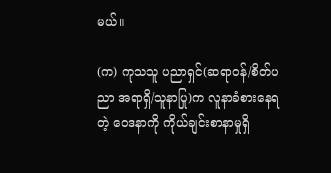မယ်။

(က) ကုသသူ ပညာရှင်(ဆရာဝန်/စိတ်ပညာ အရာရှိ/သူနာပြု)က လူနာခံစားနေရတဲ့ ဝေဒနာကို ကိုယ်ချင်းစာနာမှုရှိ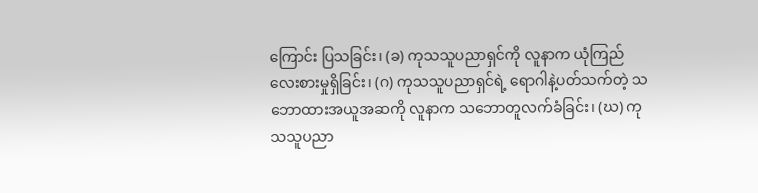ကြောင်း ပြသခြင်း၊ (ခ) ကုသသူပညာရှင်ကို လူနာက ယုံကြည်လေးစားမှုရှိခြင်း၊ (ဂ) ကုသသူပညာရှင်ရဲ့ ရောဂါနဲ့ပတ်သက်တဲ့ သဘောထားအယူအဆကို လူနာက သဘောတူလက်ခံခြင်း၊ (ဃ) ကုသသူပညာ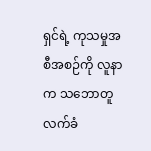ရှင်ရဲ့ ကုသမှုအစီအစဉ်ကို လူနာက သဘောတူလက်ခံ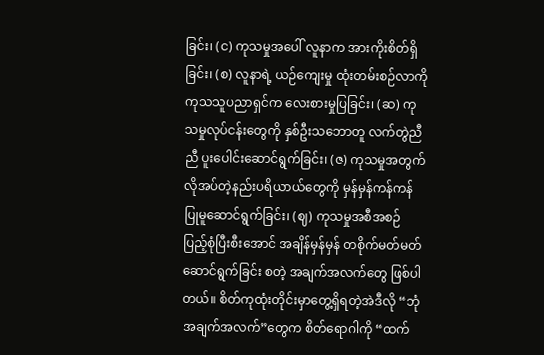ခြင်း၊ (င) ကုသမှုအပေါ် လူနာက အားကိုးစိတ်ရှိခြင်း၊ (စ) လူနာရဲ့ ယဉ်ကျေးမှု ထုံးတမ်းစဉ်လာကို ကုသသူပညာရှင်က လေးစားမှုပြခြင်း၊ (ဆ) ကုသမှုလုပ်ငန်းတွေကို နှစ်ဦးသဘောတူ လက်တွဲညီညီ ပူးပေါင်းဆောင်ရွက်ခြင်း၊ (ဇ) ကုသမှုအတွက် လိုအပ်တဲ့နည်းပရိယာယ်တွေကို မှန်မှန်ကန်ကန် ပြုမူဆောင်ရွက်ခြင်း၊ (ဈ) ကုသမှုအစီအစဉ် ပြည့်စုံပြီးစီးအောင် အချိန်မှန်မှန် တစိုက်မတ်မတ် ဆောင်ရွက်ခြင်း စတဲ့ အချက်အလက်တွေ ဖြစ်ပါတယ်။ စိတ်ကုထုံးတိုင်းမှာတွေ့ရှိရတဲ့အဲဒီလို “ဘုံအချက်အလက်”တွေက စိတ်ရောဂါကို “ထက်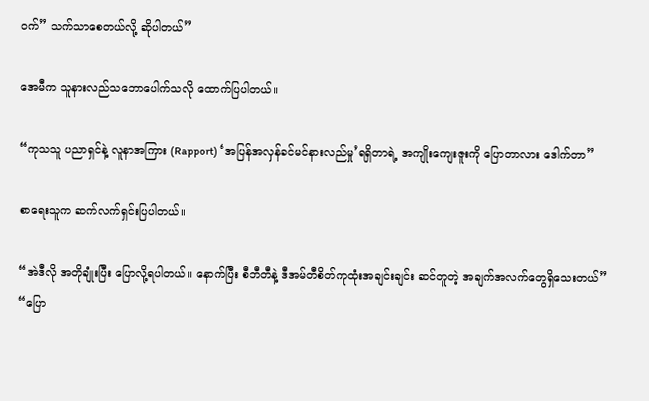ဝက်” သက်သာစေတယ်လို့ ဆိုပါတယ်”

အေမီက သူနားလည်သဘောပေါက်သလို ထောက်ပြပါတယ်။

“ကုသသူ ပညာရှင်နဲ့ လူနာအကြား (Rapport) ‘အပြန်အလှန်ခင်မင်နားလည်မှု’ရရှိတာရဲ့ အကျိုးကျေးဇူးကို ပြောတာလား ဒေါက်တာ”

စာရေးသူက ဆက်လက်ရှင်းပြပါတယ်။

“အဲဒီလို အတိုချုံးပြီး ပြောလို့ရပါတယ်။ နောက်ပြီး စီဘီတီနဲ့ ဒီအမ်တီစိတ်ကုထုံးအချင်းချင်း ဆင်တူတဲ့ အချက်အလက်တွေရှိသေးတယ်”
“ပြော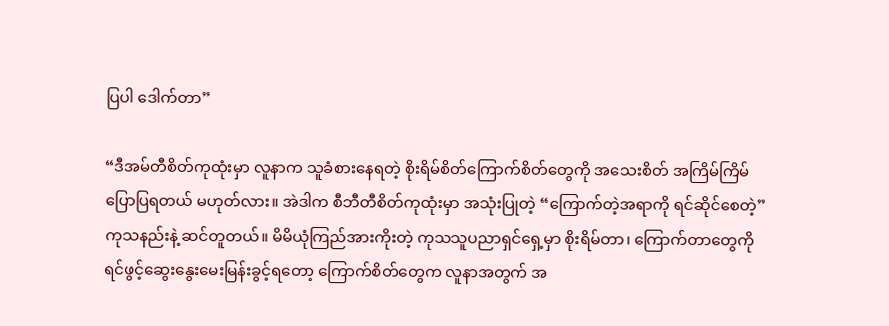ပြပါ ဒေါက်တာ”

“ဒီအမ်တီစိတ်ကုထုံးမှာ လူနာက သူခံစားနေရတဲ့ စိုးရိမ်စိတ်ကြောက်စိတ်တွေကို အသေးစိတ် အကြိမ်ကြိမ်ပြောပြရတယ် မဟုတ်လား။ အဲဒါက စီဘီတီစိတ်ကုထုံးမှာ အသုံးပြုတဲ့ “ကြောက်တဲ့အရာကို ရင်ဆိုင်စေတဲ့”ကုသနည်းနဲ့ ဆင်တူတယ်။ မိမိယုံကြည်အားကိုးတဲ့ ကုသသူပညာရှင်ရှေ့မှာ စိုးရိမ်တာ၊ ကြောက်တာတွေကို ရင်ဖွင့်ဆွေးနွေးမေးမြန်းခွင့်ရတော့ ကြောက်စိတ်တွေက လူနာအတွက် အ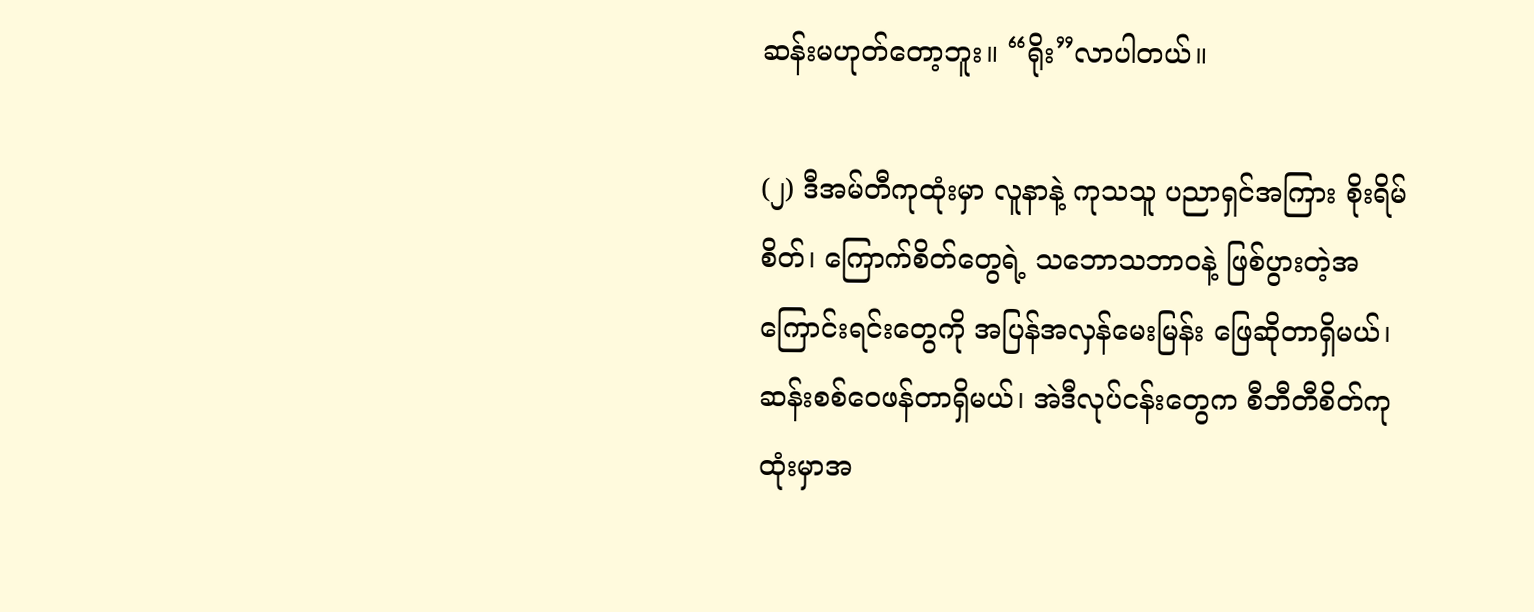ဆန်းမဟုတ်တော့ဘူး။ “ရိုး”လာပါတယ်။

(၂) ဒီအမ်တီကုထုံးမှာ လူနာနဲ့ ကုသသူ ပညာရှင်အကြား စိုးရိမ်စိတ်၊ ကြောက်စိတ်တွေရဲ့ သဘောသဘာဝနဲ့ ဖြစ်ပွားတဲ့အကြောင်းရင်းတွေကို အပြန်အလှန်မေးမြန်း ဖြေဆိုတာရှိမယ်၊ ဆန်းစစ်ဝေဖန်တာရှိမယ်၊ အဲဒီလုပ်ငန်းတွေက စီဘီတီစိတ်ကုထုံးမှာအ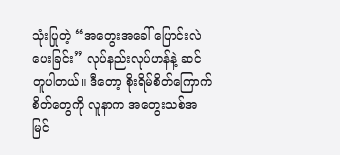သုံးပြုတဲ့ “အတွေးအခေါ် ပြောင်းလဲပေးခြင်း” လုပ်နည်းလုပ်ဟန်နဲ့ ဆင်တူပါတယ်။ ဒီတော့ စိုးရိမ်စိတ်ကြောက်စိတ်တွေကို လူနာက အတွေးသစ်အမြင်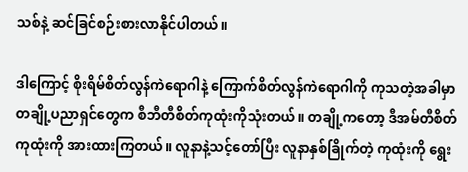သစ်နဲ့ ဆင်ခြင်စဉ်းစားလာနိုင်ပါတယ်။

ဒါကြောင့် စိုးရိမ်စိတ်လွန်ကဲရောဂါနဲ့ ကြောက်စိတ်လွန်ကဲရောဂါကို ကုသတဲ့အခါမှာ တချို့ပညာရှင်တွေက စီဘီတီစိတ်ကုထုံးကိုသုံးတယ်။ တချို့ကတော့ ဒီအမ်တီစိတ်ကုထုံးကို အားထားကြတယ်။ လူနာနဲ့သင့်တော်ပြီး လူနာနှစ်ခြိုက်တဲ့ ကုထုံးကို ရွေး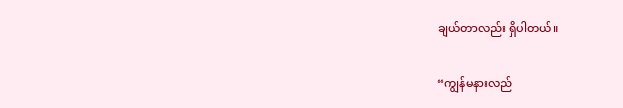ချယ်တာလည်း ရှိပါတယ်။

“ကျွန်မနားလည်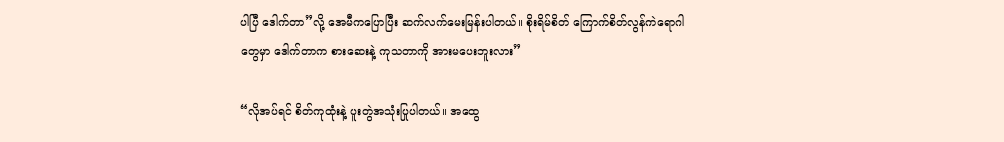ပါပြီ ဒေါက်တာ”လို့ အေမီကပြောပြီး ဆက်လက်မေးမြန်းပါတယ်။ စိုးရိမ်စိတ် ကြောက်စိတ်လွန်ကဲရောဂါတွေမှာ ဒေါက်တာက စားဆေးနဲ့ ကုသတာကို အားမပေးဘူးလား”

“လိုအပ်ရင် စိတ်ကုထုံးနဲ့ ပူးတွဲအသုံးပြုပါတယ်။ အထွေ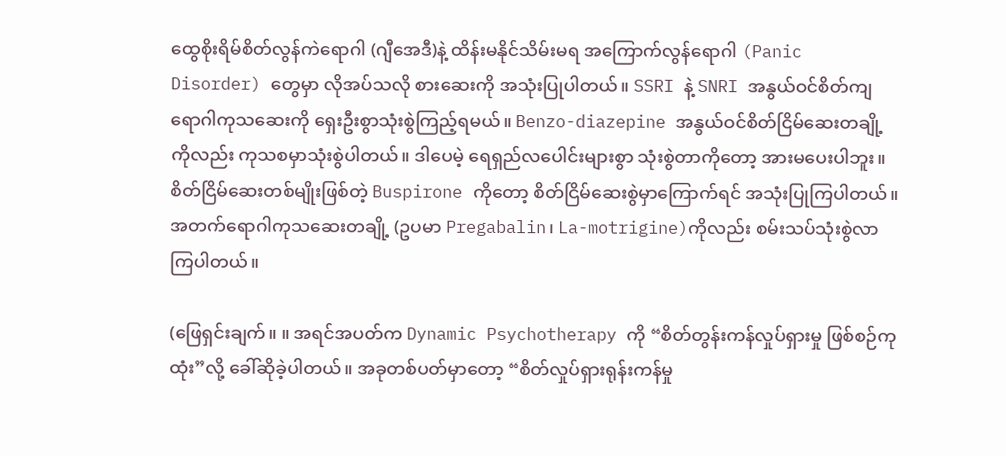ထွေစိုးရိမ်စိတ်လွန်ကဲရောဂါ (ဂျီအေဒီ)နဲ့ ထိန်းမနိုင်သိမ်းမရ အကြောက်လွန်ရောဂါ (Panic Disorder) တွေမှာ လိုအပ်သလို စားဆေးကို အသုံးပြုပါတယ်။ SSRI နဲ့ SNRI အနွယ်ဝင်စိတ်ကျရောဂါကုသဆေးကို ရှေးဦးစွာသုံးစွဲကြည့်ရမယ်။ Benzo-diazepine အနွယ်ဝင်စိတ်ငြိမ်ဆေးတချို့ကိုလည်း ကုသစမှာသုံးစွဲပါတယ်။ ဒါပေမဲ့ ရေရှည်လပေါင်းများစွာ သုံးစွဲတာကိုတော့ အားမပေးပါဘူး။ စိတ်ငြိမ်ဆေးတစ်မျိုးဖြစ်တဲ့ Buspirone ကိုတော့ စိတ်ငြိမ်ဆေးစွဲမှာကြောက်ရင် အသုံးပြုကြပါတယ်။ အတက်ရောဂါကုသဆေးတချို့ (ဥပမာ Pregabalin၊ La-motrigine)ကိုလည်း စမ်းသပ်သုံးစွဲလာကြပါတယ်။

(ဖြေရှင်းချက်။ ။ အရင်အပတ်က Dynamic Psychotherapy ကို “စိတ်တွန်းကန်လှုပ်ရှားမှု ဖြစ်စဉ်ကုထုံး”လို့ ခေါ်ဆိုခဲ့ပါတယ်။ အခုတစ်ပတ်မှာတော့ “စိတ်လှုပ်ရှားရုန်းကန်မှု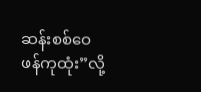ဆန်းစစ်ဝေဖန်ကုထုံး”လို့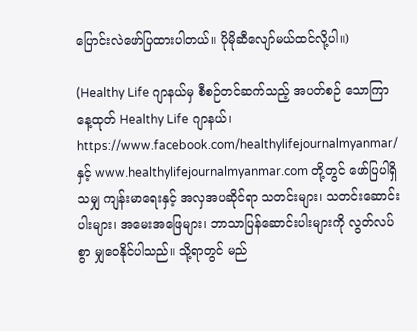ပြောင်းလဲဖော်ပြထားပါတယ်။ ပိုမိုဆီလျော်မယ်ထင်လို့ပါ။)

(Healthy Life ဂျာနယ်မှ စီစဉ်တင်ဆက်သည့် အပတ်စဉ် သောကြာနေ့ထုတ် Healthy Life ဂျာနယ်၊ https://www.facebook.com/healthylifejournalmyanmar/ နှင့် www.healthylifejournalmyanmar.com တို့တွင် ဖော်ပြပါရှိသမျှ ကျန်းမာရေးနှင့် အလှအပဆိုင်ရာ သတင်းများ၊ သတင်းဆောင်းပါးများ၊ အမေးအဖြေများ၊ ဘာသာပြန်ဆောင်းပါးများကို လွတ်လပ်စွာ မျှဝေနိုင်ပါသည်။ သို့ရာတွင် မည်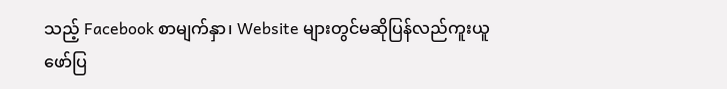သည့် Facebook စာမျက်နှာ၊ Website များတွင်မဆိုပြန်လည်ကူးယူဖော်ပြ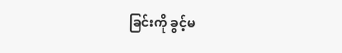ခြင်းကို ခွင့်မ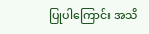ပြုပါကြောင်း အသိ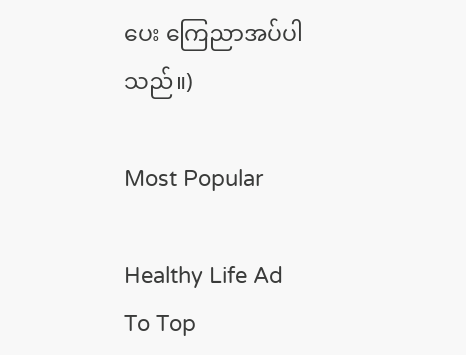ပေး ကြေညာအပ်ပါသည်။)

Most Popular

Healthy Life Ad
To Top